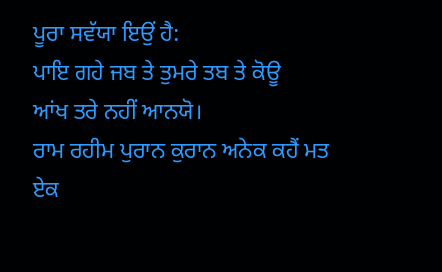ਪੂਰਾ ਸਵੱਯਾ ਇਉਂ ਹੈ:
ਪਾਇ ਗਹੇ ਜਬ ਤੇ ਤੁਮਰੇ ਤਬ ਤੇ ਕੋਊ
ਆਂਖ ਤਰੇ ਨਹੀਂ ਆਨਯੋ।
ਰਾਮ ਰਹੀਮ ਪੁਰਾਨ ਕੁਰਾਨ ਅਨੇਕ ਕਹੈਂ ਮਤ ਏਕ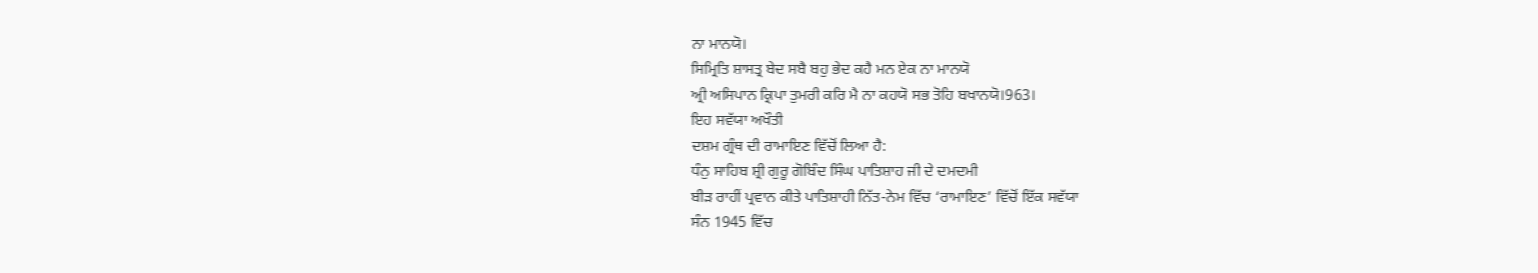ਨਾ ਮਾਨਯੋ।
ਸਿਮ੍ਰਿਤਿ ਸ਼ਾਸਤ੍ਰ ਬੇਦ ਸਬੈ ਬਹੁ ਭੇਦ ਕਹੈ ਮਨ ਏਕ ਨਾ ਮਾਨਯੋ
ਅ੍ਰੀ ਅਸਿਪਾਨ ਕ੍ਰਿਪਾ ਤੁਮਰੀ ਕਰਿ ਮੈ ਨਾ ਕਹਯੋ ਸਭ ਤੋਹਿ ਬਖਾਨਯੋ।963।
ਇਹ ਸਵੱਯਾ ਅਖੌਤੀ
ਦਸ਼ਮ ਗ੍ਰੰਥ ਦੀ ਰਾਮਾਇਣ ਵਿੱਚੋਂ ਲਿਆ ਹੈ:
ਧੰਨੁ ਸਾਹਿਬ ਸ਼੍ਰੀ ਗੁਰੂ ਗੋਬਿੰਦ ਸਿੰਘ ਪਾਤਿਸ਼ਾਹ ਜੀ ਦੇ ਦਮਦਮੀ
ਬੀੜ ਰਾਹੀਂ ਪ੍ਰਵਾਨ ਕੀਤੇ ਪਾਤਿਸ਼ਾਹੀ ਨਿੱਤ-ਨੇਮ ਵਿੱਚ ‘ਰਾਮਾਇਣ’ ਵਿੱਚੋਂ ਇੱਕ ਸਵੱਯਾ
ਸੰਨ 1945 ਵਿੱਚ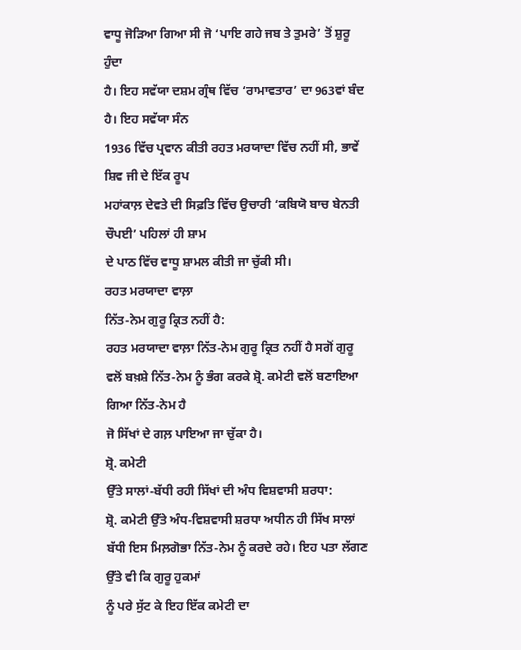ਵਾਧੂ ਜੋੜਿਆ ਗਿਆ ਸੀ ਜੋ ‘ਪਾਇ ਗਹੇ ਜਬ ਤੇ ਤੁਮਰੇ’ ਤੋਂ ਸ਼ੁਰੂ ਹੁੰਦਾ
ਹੈ। ਇਹ ਸਵੱਯਾ ਦਸ਼ਮ ਗ੍ਰੰਥ ਵਿੱਚ ‘ਰਾਮਾਵਤਾਰ’ ਦਾ 963ਵਾਂ ਬੰਦ ਹੈ। ਇਹ ਸਵੱਯਾ ਸੰਨ
1936 ਵਿੱਚ ਪ੍ਰਵਾਨ ਕੀਤੀ ਰਹਤ ਮਰਯਾਦਾ ਵਿੱਚ ਨਹੀਂ ਸੀ, ਭਾਵੇਂ ਸ਼ਿਵ ਜੀ ਦੇ ਇੱਕ ਰੂਪ
ਮਹਾਂਕਾਲ਼ ਦੇਵਤੇ ਦੀ ਸਿਫ਼ਤਿ ਵਿੱਚ ਉਚਾਰੀ ‘ਕਬਿਯੋ ਬਾਚ ਬੇਨਤੀ ਚੌਪਈ’ ਪਹਿਲਾਂ ਹੀ ਸ਼ਾਮ
ਦੇ ਪਾਠ ਵਿੱਚ ਵਾਧੂ ਸ਼ਾਮਲ ਕੀਤੀ ਜਾ ਚੁੱਕੀ ਸੀ।
ਰਹਤ ਮਰਯਾਦਾ ਵਾਲ਼ਾ
ਨਿੱਤ-ਨੇਮ ਗੁਰੂ ਕ੍ਰਿਤ ਨਹੀਂ ਹੈ:
ਰਹਤ ਮਰਯਾਦਾ ਵਾਲ਼ਾ ਨਿੱਤ-ਨੇਮ ਗੁਰੂ ਕ੍ਰਿਤ ਨਹੀਂ ਹੈ ਸਗੋਂ ਗੁਰੂ
ਵਲੋਂ ਬਖ਼ਸ਼ੇ ਨਿੱਤ-ਨੇਮ ਨੂੰ ਭੰਗ ਕਰਕੇ ਸ਼੍ਰੋ. ਕਮੇਟੀ ਵਲੋਂ ਬਣਾਇਆ ਗਿਆ ਨਿੱਤ-ਨੇਮ ਹੈ
ਜੋ ਸਿੱਖਾਂ ਦੇ ਗਲ਼ ਪਾਇਆ ਜਾ ਚੁੱਕਾ ਹੈ।
ਸ਼੍ਰੋ. ਕਮੇਟੀ
ਉੱਤੇ ਸਾਲਾਂ-ਬੱਧੀ ਰਹੀ ਸਿੱਖਾਂ ਦੀ ਅੰਧ ਵਿਸ਼ਵਾਸੀ ਸ਼ਰਧਾ:
ਸ਼੍ਰੋ. ਕਮੇਟੀ ਉੱਤੇ ਅੰਧ-ਵਿਸ਼ਵਾਸੀ ਸ਼ਰਧਾ ਅਧੀਨ ਹੀ ਸਿੱਖ ਸਾਲਾਂ
ਬੱਧੀ ਇਸ ਮਿਲ਼ਗੋਭਾ ਨਿੱਤ-ਨੇਮ ਨੂੰ ਕਰਦੇ ਰਹੇ। ਇਹ ਪਤਾ ਲੱਗਣ ਉੱਤੇ ਵੀ ਕਿ ਗੁਰੂ ਹੁਕਮਾਂ
ਨੂੰ ਪਰੇ ਸੁੱਟ ਕੇ ਇਹ ਇੱਕ ਕਮੇਟੀ ਦਾ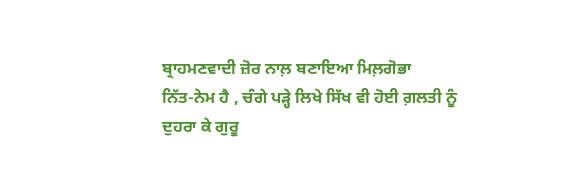ਬ੍ਰਾਹਮਣਵਾਦੀ ਜ਼ੋਰ ਨਾਲ਼ ਬਣਾਇਆ ਮਿਲ਼ਗੋਭਾ
ਨਿੱਤ-ਨੇਮ ਹੈ , ਚੰਗੇ ਪੜ੍ਹੇ ਲਿਖੇ ਸਿੱਖ ਵੀ ਹੋਈ ਗ਼ਲਤੀ ਨੂੰ ਦੁਹਰਾ ਕੇ ਗੁਰੂ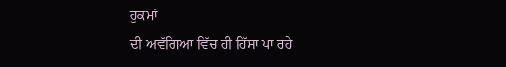ਹੁਕਮਾਂ
ਦੀ ਅਵੱਗਿਆ ਵਿੱਚ ਹੀ ਹਿੱਸਾ ਪਾ ਰਹੇ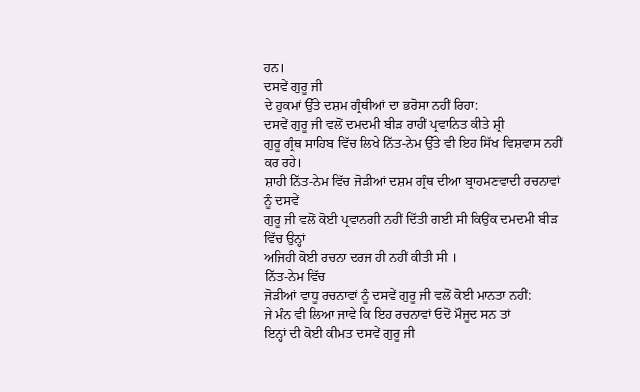ਹਨ।
ਦਸਵੇਂ ਗੁਰੂ ਜੀ
ਦੇ ਹੁਕਮਾਂ ਉੱਤੇ ਦਸ਼ਮ ਗ੍ਰੰਥੀਆਂ ਦਾ ਭਰੋਸਾ ਨਹੀਂ ਰਿਹਾ:
ਦਸਵੇਂ ਗੁਰੂ ਜੀ ਵਲੋਂ ਦਮਦਮੀ ਬੀੜ ਰਾਹੀਂ ਪ੍ਰਵਾਨਿਤ ਕੀਤੇ ਸ਼੍ਰੀ
ਗੁਰੂ ਗ੍ਰੰਥ ਸਾਹਿਬ ਵਿੱਚ ਲਿਖੇ ਨਿੱਤ-ਨੇਮ ਉੱਤੇ ਵੀ ਇਹ ਸਿੱਖ ਵਿਸ਼ਵਾਸ ਨਹੀਂ ਕਰ ਰਹੇ।
ਸ਼ਾਹੀ ਨਿੱਤ-ਨੇਮ ਵਿੱਚ ਜੋੜੀਆਂ ਦਸ਼ਮ ਗ੍ਰੰਥ ਦੀਆ ਬ੍ਰਾਹਮਣਵਾਦੀ ਰਚਨਾਵਾਂ ਨੂੰ ਦਸਵੇਂ
ਗੁਰੂ ਜੀ ਵਲੋਂ ਕੋਈ ਪ੍ਰਵਾਨਗੀ ਨਹੀਂ ਦਿੱਤੀ ਗਈ ਸੀ ਕਿਉਂਕ ਦਮਦਮੀ ਬੀੜ ਵਿੱਚ ਉਨ੍ਹਾਂ
ਅਜਿਹੀ ਕੋਈ ਰਚਨਾ ਦਰਜ ਹੀ ਨਹੀਂ ਕੀਤੀ ਸੀ ।
ਨਿੱਤ-ਨੇਮ ਵਿੱਚ
ਜੋੜੀਆਂ ਵਾਧੂ ਰਚਨਾਵਾਂ ਨੂੰ ਦਸਵੇਂ ਗੁਰੂ ਜੀ ਵਲੋਂ ਕੋਈ ਮਾਨਤਾ ਨਹੀਂ:
ਜੇ ਮੰਨ ਵੀ ਲਿਆ ਜਾਵੇ ਕਿ ਇਹ ਰਚਨਾਵਾਂ ਓਦੋਂ ਮੌਜੂਦ ਸਨ ਤਾਂ
ਇਨ੍ਹਾਂ ਦੀ ਕੋਈ ਕੀਮਤ ਦਸਵੇਂ ਗੁਰੂ ਜੀ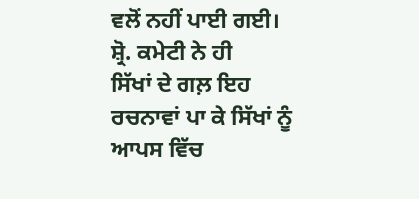ਵਲੋਂ ਨਹੀਂ ਪਾਈ ਗਈ। ਸ਼੍ਰੋ. ਕਮੇਟੀ ਨੇ ਹੀ
ਸਿੱਖਾਂ ਦੇ ਗਲ਼ ਇਹ ਰਚਨਾਵਾਂ ਪਾ ਕੇ ਸਿੱਖਾਂ ਨੂੰ ਆਪਸ ਵਿੱਚ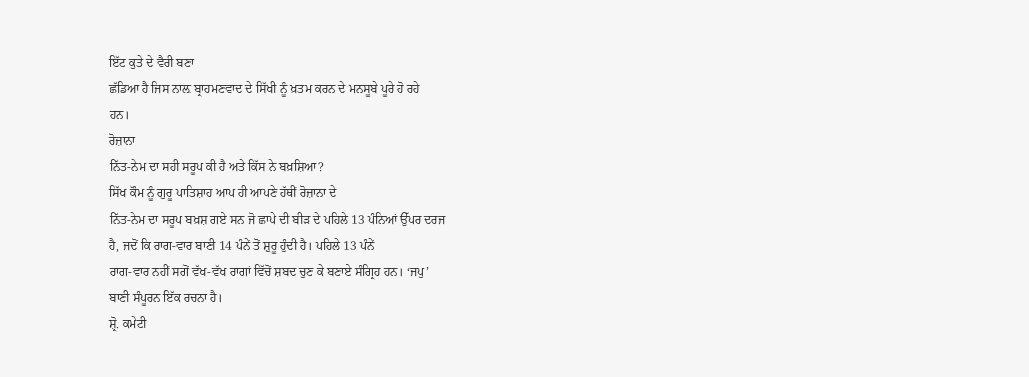ਇੱਟ ਕੁਤੇ ਦੇ ਵੈਰੀ ਬਣਾ
ਛੱਡਿਆ ਹੈ ਜਿਸ ਨਾਲ਼ ਬ੍ਰਾਹਮਣਵਾਦ ਦੇ ਸਿੱਖੀ ਨੂੰ ਖ਼ਤਮ ਕਰਨ ਦੇ ਮਨਸੂਬੇ ਪੂਰੇ ਹੋ ਰਹੇ
ਹਨ।
ਰੋਜ਼ਾਨਾ
ਨਿੱਤ-ਨੇਮ ਦਾ ਸਹੀ ਸਰੂਪ ਕੀ ਹੈ ਅਤੇ ਕਿੱਸ ਨੇ ਬਖ਼ਸ਼ਿਆ?
ਸਿੱਖ ਕੌਮ ਨੂੰ ਗੁਰੂ ਪਾਤਿਸ਼ਾਹ ਆਪ ਹੀ ਆਪਣੇ ਹੱਥੀਂ ਰੋਜ਼ਾਨਾ ਦੇ
ਨਿੱਤ-ਨੇਮ ਦਾ ਸਰੂਪ ਬਖ਼ਸ਼ ਗਏ ਸਨ ਜੋ ਛਾਪੇ ਦੀ ਬੀੜ ਦੇ ਪਹਿਲੇ 13 ਪੰਨਿਆਂ ਉੱਪਰ ਦਰਜ
ਹੈ, ਜਦੋਂ ਕਿ ਰਾਗ-ਵਾਰ ਬਾਣੀ 14 ਪੰਨੇਂ ਤੋਂ ਸ਼ੁਰੂ ਹੁੰਦੀ ਹੈ। ਪਹਿਲੇ 13 ਪੰਨੇਂ
ਰਾਗ-ਵਾਰ ਨਹੀਂ ਸਗੋਂ ਵੱਖ-ਵੱਖ ਰਾਗਾਂ ਵਿੱਚੋਂ ਸ਼ਬਦ ਚੁਣ ਕੇ ਬਣਾਏ ਸੰਗ੍ਰਿਹ ਹਨ। ‘ਜਪੁ’
ਬਾਣੀ ਸੰਪੂਰਨ ਇੱਕ ਰਚਨਾ ਹੈ।
ਸ਼੍ਰੋ. ਕਮੇਟੀ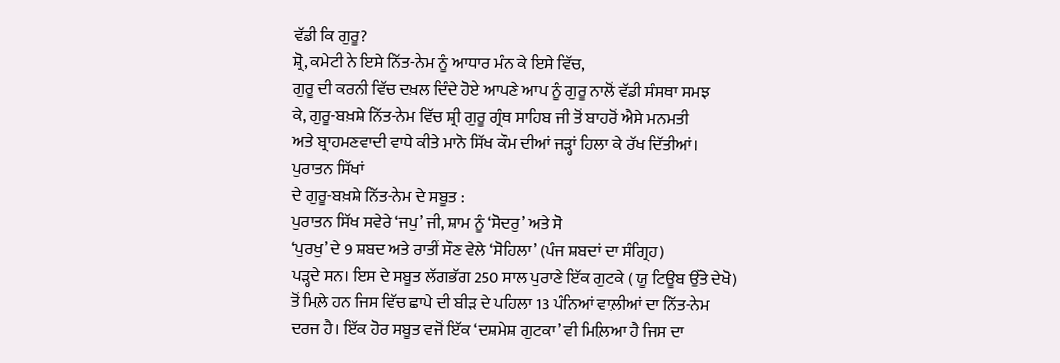ਵੱਡੀ ਕਿ ਗੁਰੂ?
ਸ਼੍ਰੋ, ਕਮੇਟੀ ਨੇ ਇਸੇ ਨਿੱਤ-ਨੇਮ ਨੂੰ ਆਧਾਰ ਮੰਨ ਕੇ ਇਸੇ ਵਿੱਚ,
ਗੁਰੂ ਦੀ ਕਰਨੀ ਵਿੱਚ ਦਖ਼ਲ ਦਿੰਦੇ ਹੋਏ ਆਪਣੇ ਆਪ ਨੂੰ ਗੁਰੂ ਨਾਲੋਂ ਵੱਡੀ ਸੰਸਥਾ ਸਮਝ
ਕੇ, ਗੁਰੂ-ਬਖ਼ਸ਼ੇ ਨਿੱਤ-ਨੇਮ ਵਿੱਚ ਸ਼੍ਰੀ ਗੁਰੂ ਗ੍ਰੰਥ ਸਾਹਿਬ ਜੀ ਤੋਂ ਬਾਹਰੋਂ ਐਸੇ ਮਨਮਤੀ
ਅਤੇ ਬ੍ਰਾਹਮਣਵਾਦੀ ਵਾਧੇ ਕੀਤੇ ਮਾਨੋ ਸਿੱਖ ਕੌਮ ਦੀਆਂ ਜੜ੍ਹਾਂ ਹਿਲਾ ਕੇ ਰੱਖ ਦਿੱਤੀਆਂ।
ਪੁਰਾਤਨ ਸਿੱਖਾਂ
ਦੇ ਗੁਰੂ-ਬਖ਼ਸ਼ੇ ਨਿੱਤ-ਨੇਮ ਦੇ ਸਬੂਤ :
ਪੁਰਾਤਨ ਸਿੱਖ ਸਵੇਰੇ ‘ਜਪੁ’ ਜੀ, ਸ਼ਾਮ ਨੂੰ ‘ਸੋਦਰੁ’ ਅਤੇ ਸੋ
‘ਪੁਰਖੁ’ ਦੇ 9 ਸ਼ਬਦ ਅਤੇ ਰਾਤੀਂ ਸੌਣ ਵੇਲੇ ‘ਸੋਹਿਲਾ’ (ਪੰਜ ਸ਼ਬਦਾਂ ਦਾ ਸੰਗ੍ਰਿਹ)
ਪੜ੍ਹਦੇ ਸਨ। ਇਸ ਦੇ ਸਬੂਤ ਲੱਗਭੱਗ 250 ਸਾਲ ਪੁਰਾਣੇ ਇੱਕ ਗੁਟਕੇ ( ਯੂ ਟਿਊਬ ਉੱਤੇ ਦੇਖੋ)
ਤੋਂ ਮਿਲ਼ੇ ਹਨ ਜਿਸ ਵਿੱਚ ਛਾਪੇ ਦੀ ਬੀੜ ਦੇ ਪਹਿਲਾ 13 ਪੰਨਿਆਂ ਵਾਲ਼ੀਆਂ ਦਾ ਨਿੱਤ-ਨੇਮ
ਦਰਜ ਹੈ। ਇੱਕ ਹੋਰ ਸਬੂਤ ਵਜੋਂ ਇੱਕ ‘ਦਸ਼ਮੇਸ਼ ਗੁਟਕਾ’ ਵੀ ਮਿਲ਼ਿਆ ਹੈ ਜਿਸ ਦਾ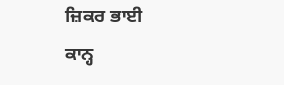ਜ਼ਿਕਰ ਭਾਈ
ਕਾਨ੍ਹ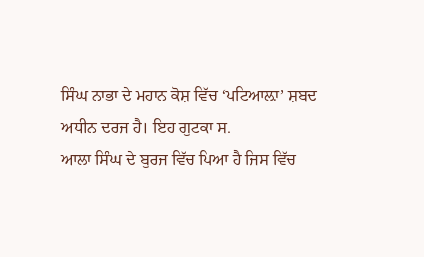ਸਿੰਘ ਨਾਭਾ ਦੇ ਮਹਾਨ ਕੋਸ਼ ਵਿੱਚ ‘ਪਟਿਆਲ਼ਾ’ ਸ਼ਬਦ ਅਧੀਨ ਦਰਜ ਹੈ। ਇਹ ਗੁਟਕਾ ਸ.
ਆਲਾ ਸਿੰਘ ਦੇ ਬੁਰਜ ਵਿੱਚ ਪਿਆ ਹੈ ਜਿਸ ਵਿੱਚ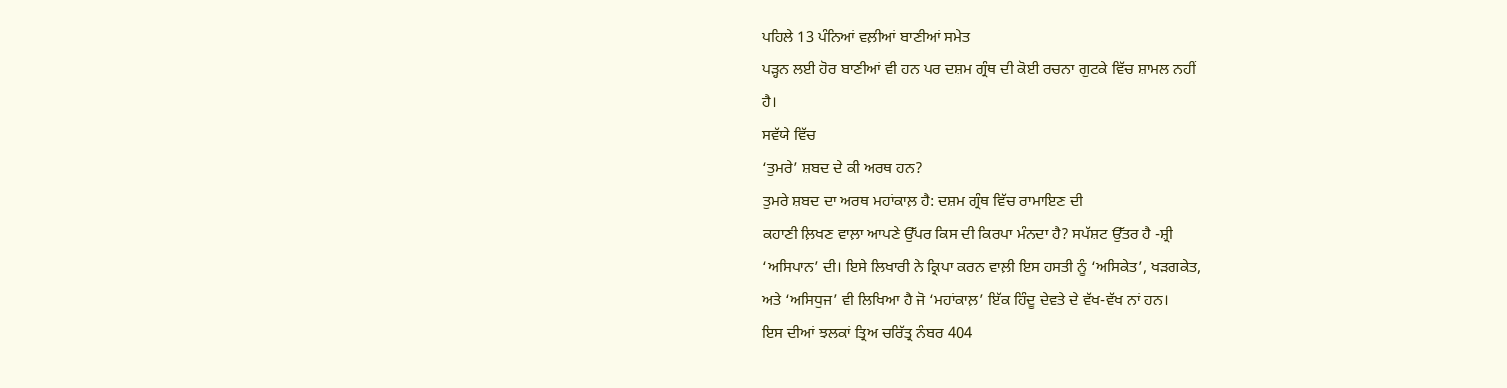ਪਹਿਲੇ 13 ਪੰਨਿਆਂ ਵਲ਼ੀਆਂ ਬਾਣੀਆਂ ਸਮੇਤ
ਪੜ੍ਹਨ ਲਈ ਹੋਰ ਬਾਣੀਆਂ ਵੀ ਹਨ ਪਰ ਦਸ਼ਮ ਗ੍ਰੰਥ ਦੀ ਕੋਈ ਰਚਨਾ ਗੁਟਕੇ ਵਿੱਚ ਸ਼ਾਮਲ ਨਹੀਂ
ਹੈ।
ਸਵੱਯੇ ਵਿੱਚ
‘ਤੁਮਰੇ’ ਸ਼ਬਦ ਦੇ ਕੀ ਅਰਥ ਹਨ?
ਤੁਮਰੇ ਸ਼ਬਦ ਦਾ ਅਰਥ ਮਹਾਂਕਾਲ਼ ਹੈ: ਦਸ਼ਮ ਗ੍ਰੰਥ ਵਿੱਚ ਰਾਮਾਇਣ ਦੀ
ਕਹਾਣੀ ਲ਼ਿਖਣ ਵਾਲ਼ਾ ਆਪਣੇ ਉੱਪਰ ਕਿਸ ਦੀ ਕਿਰਪਾ ਮੰਨਦਾ ਹੈ? ਸਪੱਸ਼ਟ ਉੱਤਰ ਹੈ -ਸ਼੍ਰੀ
‘ਅਸਿਪਾਨ’ ਦੀ। ਇਸੇ ਲਿਖਾਰੀ ਨੇ ਕ੍ਰਿਪਾ ਕਰਨ ਵਾਲ਼ੀ ਇਸ ਹਸਤੀ ਨੂੰ ‘ਅਸਿਕੇਤ’, ਖੜਗਕੇਤ,
ਅਤੇ ‘ਅਸਿਧੁਜ’ ਵੀ ਲਿਖਿਆ ਹੈ ਜੋ ‘ਮਹਾਂਕਾਲ਼’ ਇੱਕ ਹਿੰਦੂ ਦੇਵਤੇ ਦੇ ਵੱਖ-ਵੱਖ ਨਾਂ ਹਨ।
ਇਸ ਦੀਆਂ ਝਲਕਾਂ ਤ੍ਰਿਅ ਚਰਿੱਤ੍ਰ ਨੰਬਰ 404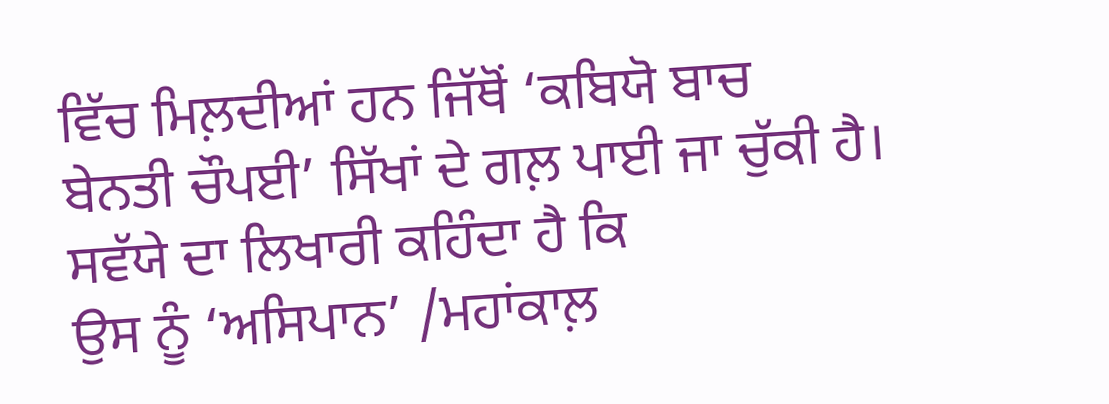ਵਿੱਚ ਮਿਲ਼ਦੀਆਂ ਹਨ ਜਿੱਥੋਂ ‘ਕਬਿਯੋ ਬਾਚ
ਬੇਨਤੀ ਚੌਪਈ’ ਸਿੱਖਾਂ ਦੇ ਗਲ਼ ਪਾਈ ਜਾ ਚੁੱਕੀ ਹੈ। ਸਵੱਯੇ ਦਾ ਲਿਖਾਰੀ ਕਹਿੰਦਾ ਹੈ ਕਿ
ਉਸ ਨੂੰ ‘ਅਸਿਪਾਨ’ /ਮਹਾਂਕਾਲ਼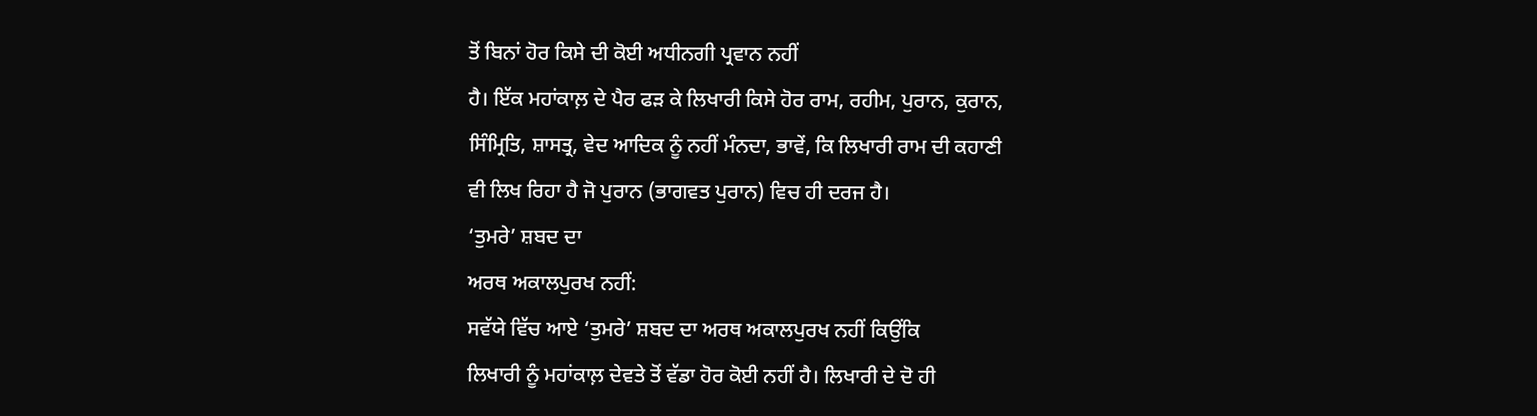ਤੋਂ ਬਿਨਾਂ ਹੋਰ ਕਿਸੇ ਦੀ ਕੋਈ ਅਧੀਨਗੀ ਪ੍ਰਵਾਨ ਨਹੀਂ
ਹੈ। ਇੱਕ ਮਹਾਂਕਾਲ਼ ਦੇ ਪੈਰ ਫੜ ਕੇ ਲਿਖਾਰੀ ਕਿਸੇ ਹੋਰ ਰਾਮ, ਰਹੀਮ, ਪੁਰਾਨ, ਕੁਰਾਨ,
ਸਿੰਮ੍ਰਿਤਿ, ਸ਼ਾਸਤ੍ਰ, ਵੇਦ ਆਦਿਕ ਨੂੰ ਨਹੀਂ ਮੰਨਦਾ, ਭਾਵੇਂ, ਕਿ ਲਿਖਾਰੀ ਰਾਮ ਦੀ ਕਹਾਣੀ
ਵੀ ਲਿਖ ਰਿਹਾ ਹੈ ਜੋ ਪੁਰਾਨ (ਭਾਗਵਤ ਪੁਰਾਨ) ਵਿਚ ਹੀ ਦਰਜ ਹੈ।
‘ਤੁਮਰੇ’ ਸ਼ਬਦ ਦਾ
ਅਰਥ ਅਕਾਲਪੁਰਖ ਨਹੀਂ:
ਸਵੱਯੇ ਵਿੱਚ ਆਏ ‘ਤੁਮਰੇ’ ਸ਼ਬਦ ਦਾ ਅਰਥ ਅਕਾਲਪੁਰਖ ਨਹੀਂ ਕਿਉਂਕਿ
ਲਿਖਾਰੀ ਨੂੰ ਮਹਾਂਕਾਲ਼ ਦੇਵਤੇ ਤੋਂ ਵੱਡਾ ਹੋਰ ਕੋਈ ਨਹੀਂ ਹੈ। ਲਿਖਾਰੀ ਦੇ ਦੋ ਹੀ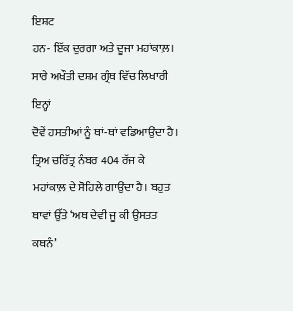ਇਸ਼ਟ
ਹਨ- ਇੱਕ ਦੁਰਗਾ ਅਤੇ ਦੂਜਾ ਮਹਾਂਕਾਲ਼। ਸਾਰੇ ਅਖੌਤੀ ਦਸ਼ਮ ਗ੍ਰੰਥ ਵਿੱਚ ਲਿਖਾਰੀ ਇਨ੍ਹਾਂ
ਦੋਵੇਂ ਹਸਤੀਆਂ ਨੂੰ ਥਾਂ-ਥਾਂ ਵਡਿਆਉਂਦਾ ਹੈ। ਤ੍ਰਿਅ ਚਰਿੱਤ੍ਰ ਨੰਬਰ 404 ਰੱਜ ਕੇ
ਮਹਾਂਕਾਲ਼ ਦੇ ਸੋਹਿਲੇ ਗਾਉਂਦਾ ਹੈ। ਬਹੁਤ ਥਾਵਾਂ ਉੱਤੇ ‘ਅਥ ਦੇਵੀ ਜੂ ਕੀ ਉਸਤਤ ਕਥਨੰ’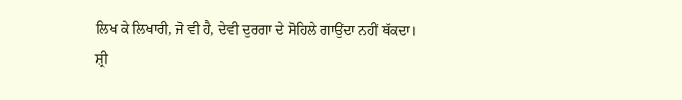ਲਿਖ ਕੇ ਲਿਖਾਰੀ, ਜੋ ਵੀ ਹੈ, ਦੇਵੀ ਦੁਰਗਾ ਦੇ ਸੋਹਿਲੇ ਗਾਉਂਦਾ ਨਹੀਂ ਥੱਕਦਾ।
ਸ਼੍ਰੀ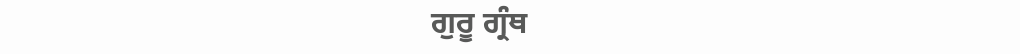ਗੁਰੂ ਗ੍ਰੰਥ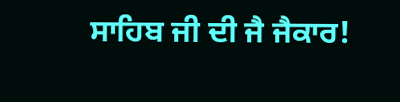ਸਾਹਿਬ ਜੀ ਦੀ ਜੈ ਜੈਕਾਰ!